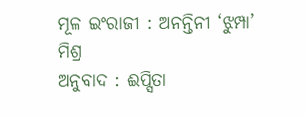ମୂଳ ଇଂରାଜୀ : ଅନନ୍ତିନୀ ‘ଝୁମ୍ପା’ ମିଶ୍ର
ଅନୁବାଦ : ଈପ୍ସିତା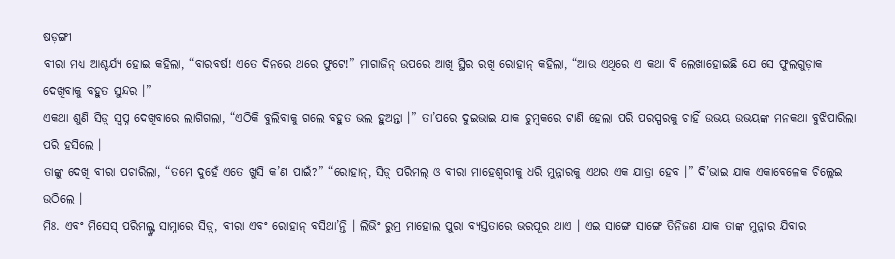ଷଡ଼ଙ୍ଗୀ
ବୀରା ମଧ୍ୟ ଆଶ୍ଚର୍ଯ୍ୟ ହୋଇ କହିଲା, “ବାରବର୍ଷ! ଏତେ ଦିନରେ ଥରେ ଫୁଟେ!” ମାଗାଜିନ୍ ଉପରେ ଆଖି ସ୍ଥିର ରଖି ରୋହାନ୍ କହିଲା, “ଆଉ ଏଥିରେ ଏ କଥା ବି ଲେଖାହୋଇଛି ଯେ ସେ ଫୁଲଗୁଡ଼ାକ ଦେଖିବାକୁ ବହୁତ ସୁନ୍ଦର ।”
ଏକଥା ଶୁଣି ସିଡ଼୍ ସ୍ୱପ୍ନ ଦେଖିବାରେ ଲାଗିଗଲା, “ଏଠିକି ବୁଲିବାକୁ ଗଲେ ବହୁତ ଭଲ ହୁଅନ୍ତା ।” ତା’ପରେ ଦୁଇଭାଇ ଯାକ ଚୁମ୍ବକରେ ଟାଣି ହେଲା ପରି ପରସ୍ପରକୁ ଚାହିଁ ଉଭୟ ଉଭୟଙ୍କ ମନକଥା ବୁଝିପାରିଲା ପରି ହସିଲେ ।
ତାଙ୍କୁ ଦେଖି ବୀରା ପଚାରିଲା, “ତମେ ଦୁହେଁ ଏତେ ଖୁସି କ’ଣ ପାଇଁ?” “ରୋହାନ୍, ସିଡ଼୍ ପରିମଲ୍ ଓ ବୀରା ମାହେଶ୍ୱରୀକୁ ଧରି ମୁନ୍ନାରକୁ ଏଥର ଏକ ଯାତ୍ରା ହେବ ।” ଦି’ଭାଇ ଯାକ ଏକାବେଳେକ ଚିଲ୍ଲେଇ ଉଠିଲେ ।
ମିଃ. ଏବଂ ମିସେସ୍ ପରିମଲ୍ଙ୍କ ସାମ୍ନାରେ ସିଡ଼୍, ବୀରା ଏବଂ ରୋହାନ୍ ବସିଥା’ନ୍ତି । ଲିଭିଂ ରୁମ୍ର ମାହୋଲ ପୁରା ବ୍ୟସ୍ତତାରେ ଭରପୂର ଥାଏ । ଏଇ ସାଙ୍ଗେ ସାଙ୍ଗେ ତିନିଜଣ ଯାକ ତାଙ୍କ ମୁନ୍ନାର ଯିବାର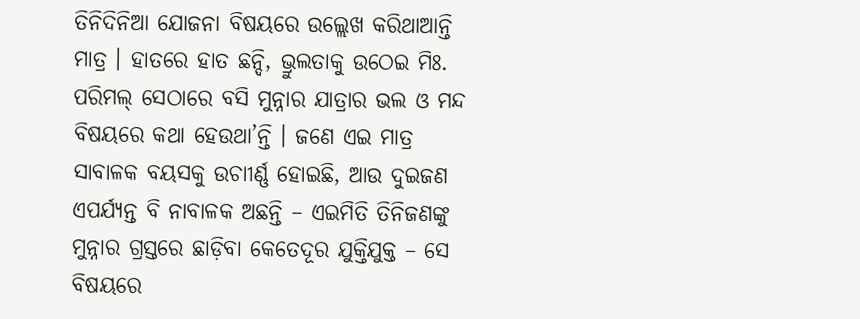ତିନିଦିନିଆ ଯୋଜନା ବିଷୟରେ ଉଲ୍ଲେଖ କରିଥାଆନ୍ତି ମାତ୍ର । ହାତରେ ହାତ ଛନ୍ଦି, ଭ୍ରୁଲତାକୁ ଉଠେଇ ମିଃ. ପରିମଲ୍ ସେଠାରେ ବସି ମୁନ୍ନାର ଯାତ୍ରାର ଭଲ ଓ ମନ୍ଦ ବିଷୟରେ କଥା ହେଉଥା’ନ୍ତି । ଜଣେ ଏଇ ମାତ୍ର ସାବାଳକ ବୟସକୁ ଉଚାୀର୍ଣ୍ଣ ହୋଇଛି, ଆଉ ଦୁଇଜଣ ଏପର୍ଯ୍ୟନ୍ତ ବି ନାବାଳକ ଅଛନ୍ତି – ଏଇମିତି ତିନିଜଣଙ୍କୁ ମୁନ୍ନାର ଗ୍ରସ୍ତରେ ଛାଡ଼ିବା କେତେଦୂର ଯୁକ୍ତିଯୁକ୍ତ – ସେ ବିଷୟରେ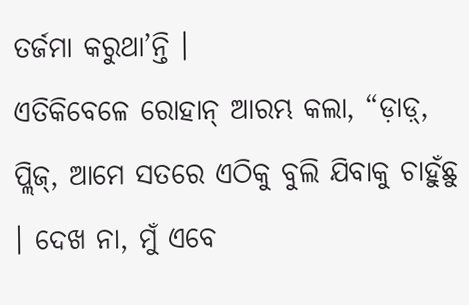ତର୍ଜମା କରୁଥା’ନ୍ତି ।
ଏତିକିବେଳେ ରୋହାନ୍ ଆରମ୍ଭ କଲା, “ଡ଼ାଡ଼୍, ପ୍ଲିଜ୍, ଆମେ ସତରେ ଏଠିକୁ ବୁଲି ଯିବାକୁ ଚାହୁଁଛୁ । ଦେଖ ନା, ମୁଁ ଏବେ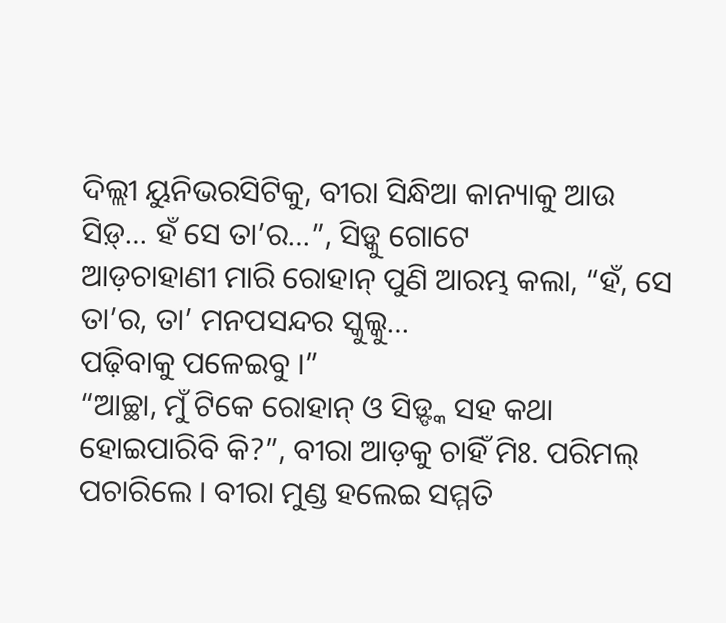ଦିଲ୍ଲୀ ୟୁନିଭରସିଟିକୁ, ବୀରା ସିନ୍ଧିଆ କାନ୍ୟାକୁ ଆଉ ସିଡ଼୍… ହଁ ସେ ତା’ର…”, ସିଡ଼୍କୁ ଗୋଟେ
ଆଡ଼ଚାହାଣୀ ମାରି ରୋହାନ୍ ପୁଣି ଆରମ୍ଭ କଲା, “ହଁ, ସେ ତା’ର, ତା’ ମନପସନ୍ଦର ସ୍କୁଲ୍କୁ…
ପଢ଼ିବାକୁ ପଳେଇବୁ ।”
“ଆଚ୍ଛା, ମୁଁ ଟିକେ ରୋହାନ୍ ଓ ସିଡ଼୍ଙ୍କ ସହ କଥା ହୋଇପାରିବି କି?”, ବୀରା ଆଡ଼କୁ ଚାହିଁ ମିଃ. ପରିମଲ୍ ପଚାରିଲେ । ବୀରା ମୁଣ୍ଡ ହଲେଇ ସମ୍ମତି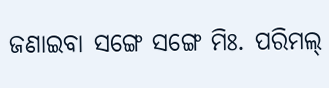ଜଣାଇବା ସଙ୍ଗେ ସଙ୍ଗେ ମିଃ. ପରିମଲ୍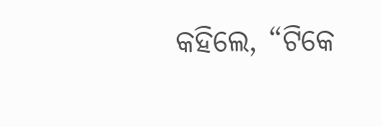କହିଲେ, “ଟିକେ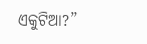ଏକୁଟିଆ?”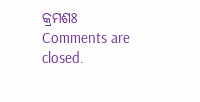କ୍ରମଶଃ
Comments are closed.